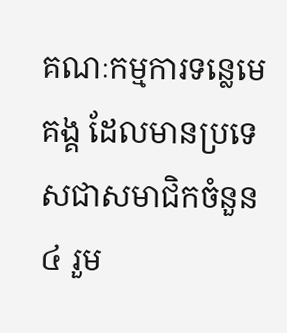គណៈកម្មការទន្លេមេគង្គ ដែលមានប្រទេសជាសមាជិកចំនួន៤ រួម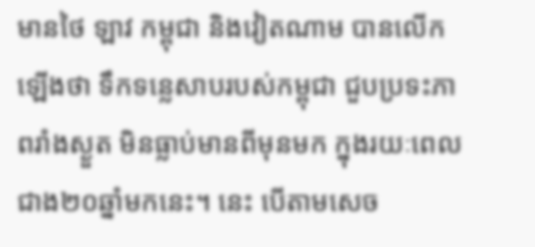មានថៃ ឡាវ កម្ពុជា និងវៀតណាម បានលើកឡើងថា ទឹកទន្លេសាបរបស់កម្ពុជា ជួបប្រទះភាពរាំងស្ងួត មិនធ្លាប់មានពីមុនមក ក្នុងរយៈពេលជាង២០ឆ្នាំមកនេះ។ នេះ បើតាមសេច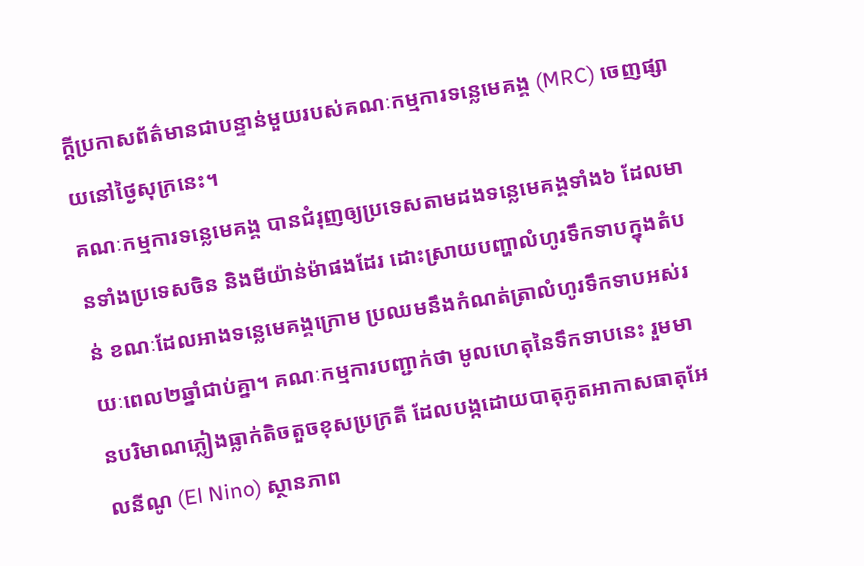ក្តីប្រកាសព័ត៌មានជាបន្ទាន់មួយរបស់គណៈកម្មការទន្លេមេគង្គ (MRC) ចេញផ្សាយនៅថ្ងៃសុក្រនេះ។
គណៈកម្មការទន្លេមេគង្គ បានជំរុញឲ្យប្រទេសតាមដងទន្លេមេគង្គទាំង៦ ដែលមានទាំងប្រទេសចិន និងមីយ៉ាន់ម៉ាផងដែរ ដោះស្រាយបញ្ហាលំហូរទឹកទាបក្នុងតំបន់ ខណៈដែលអាងទន្លេមេគង្គក្រោម ប្រឈមនឹងកំណត់ត្រាលំហូរទឹកទាបអស់រយៈពេល២ឆ្នាំជាប់គ្នា។ គណៈកម្មការបញ្ជាក់ថា មូលហេតុនៃទឹកទាបនេះ រួមមានបរិមាណភ្លៀងធ្លាក់តិចតួចខុសប្រក្រតី ដែលបង្កដោយបាតុភូតអាកាសធាតុអែលនីណូ (El Nino) ស្ថានភាព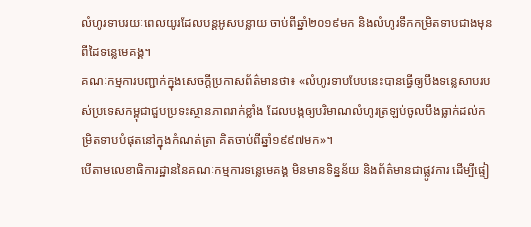លំហូរទាបរយៈពេលយូរដែលបន្តអូសបន្លាយ ចាប់ពីឆ្នាំ២០១៩មក និងលំហូរទឹកកម្រិតទាបជាងមុនពីដៃទន្លេមេគង្គ។
គណៈកម្មការបញ្ជាក់ក្នុងសេចក្តីប្រកាសព័ត៌មានថា៖ «លំហូរទាបបែបនេះបានធ្វើឲ្យបឹងទន្លេសាបរបស់ប្រទេសកម្ពុជាជួបប្រទះស្ថានភាពរាក់ខ្លាំង ដែលបង្កឲ្យបរិមាណលំហូរត្រឡប់ចូលបឹងធ្លាក់ដល់កម្រិតទាបបំផុតនៅក្នុងកំណត់ត្រា គិតចាប់ពីឆ្នាំ១៩៩៧មក»។
បើតាមលេខាធិការដ្ឋាននៃគណៈកម្មការទន្លេមេគង្គ មិនមានទិន្នន័យ និងព័ត៌មានជាផ្លូវការ ដើម្បីផ្ទៀ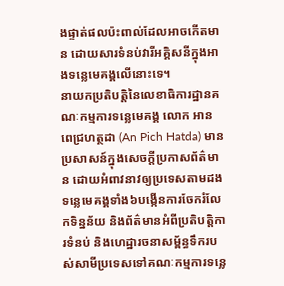ងផ្ទាត់ផលប៉ះពាល់ដែលអាចកើតមាន ដោយសារទំនប់វារីអគ្គិសនីក្នុងអាងទន្លេមេគង្គលើនោះទេ។
នាយកប្រតិបត្តិនៃលេខាធិការដ្ឋានគណៈកម្មការទន្លេមេគង្គ លោក អាន ពេជ្រហត្ថដា (An Pich Hatda) មានប្រសាសន៍ក្នុងសេចក្តីប្រកាសព័ត៌មាន ដោយអំពាវនាវឲ្យប្រទេសតាមដងទន្លេមេគង្គទាំង៦បង្កើនការចែករំលែកទិន្នន័យ និងព័ត៌មានអំពីប្រតិបត្តិការទំនប់ និងហេដ្ឋារចនាសម្ព័ន្ធទឹករបស់សាមីប្រទេសទៅគណៈកម្មការទន្លេ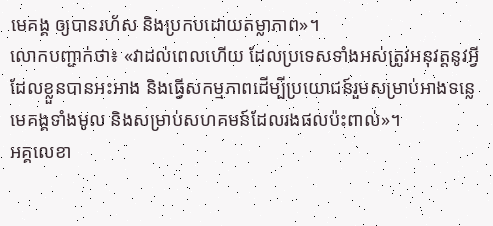មេគង្គ ឲ្យបានរហ័ស និងប្រកបដោយតម្លាភាព»។
លោកបញ្ជាក់ថា៖ «វាដល់ពេលហើយ ដែលប្រទេសទាំងអស់ត្រូវអនុវត្តនូវអ្វីដែលខ្លួនបានអះអាង និងធ្វើសកម្មភាពដើម្បីប្រយោជន៍រួមសម្រាប់អាងទន្លេមេគង្គទាំងមូល និងសម្រាប់សហគមន៍ដែលរងផលប៉ះពាល់»។
អគ្គលេខា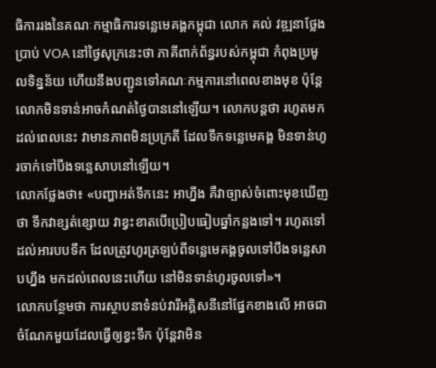ធិការរងនៃគណៈកម្មាធិការទន្លេមេគង្គកម្ពុជា លោក គល់ វឌ្ឍនាថ្លែងប្រាប់ VOA នៅថ្ងៃសុក្រនេះថា ភាគីពាក់ព័ន្ធរបស់កម្ពុជា កំពុងប្រមូលទិន្នន័យ ហើយនឹងបញ្ជូនទៅគណៈកម្មការនៅពេលខាងមុខ ប៉ុន្តែ លោកមិនទាន់អាចកំណត់ថ្ងៃបាននៅឡើយ។ លោកបន្តថា រហូតមកដល់ពេលនេះ វាមានភាពមិនប្រក្រតី ដែលទឹកទន្លេមេគង្គ មិនទាន់ហូរចាក់ទៅបឹងទន្លេសាបនៅឡើយ។
លោកថ្លែងថា៖ «បញ្ហាអត់ទឹកនេះ អាហ្នឹង គឺវាច្បាស់ចំពោះមុខឃើញថា ទឹកវាខ្សត់ខ្សោយ វាខ្វះខាតបើប្រៀបធៀបឆ្នាំកន្លងទៅ។ រហូតទៅដល់អារបបទឹក ដែលត្រូវហូរត្រឡប់ពីទន្លេមេគង្គចូលទៅបឹងទន្លេសាបហ្នឹង មកដល់ពេលនេះហើយ នៅមិនទាន់ហូរចូលទៅ»។
លោកបន្ថែមថា ការស្ថាបនាទំនប់វារីអគ្គិសនីនៅផ្នែកខាងលើ អាចជាចំណែកមួយដែលធ្វើឲ្យខ្វះទឹក ប៉ុន្តែវាមិន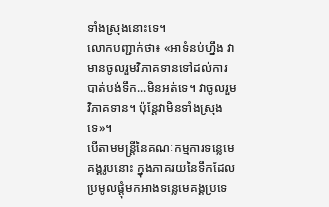ទាំងស្រុងនោះទេ។
លោកបញ្ជាក់ថា៖ «អាទំនប់ហ្នឹង វាមានចូលរួមវិភាគទានទៅដល់ការបាត់បង់ទឹក...មិនអត់ទេ។ វាចូលរួមវិភាគទាន។ ប៉ុន្តែវាមិនទាំងស្រុងទេ»។
បើតាមមន្រ្តីនៃគណៈកម្មការទន្លេមេគង្គរូបនោះ ក្នុងភាគរយនៃទឹកដែលប្រមូលផ្តុំមកអាងទន្លេមេគង្គប្រទេ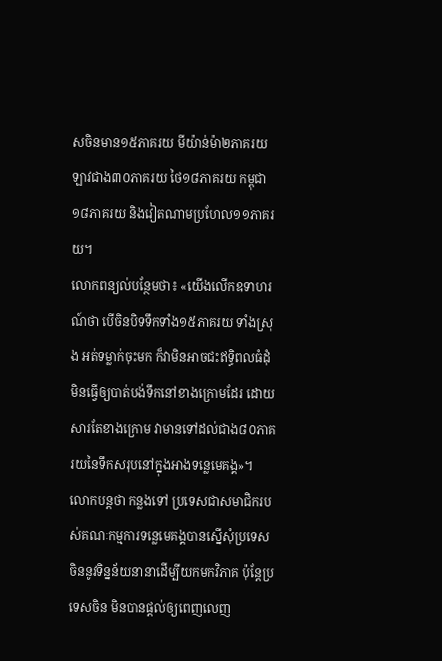សចិនមាន១៥ភាគរយ មីយ៉ាន់ម៉ា២ភាគរយ ឡាវជាង៣០ភាគរយ ថៃ១៨ភាគរយ កម្ពុជា១៨ភាគរយ និងវៀតណាមប្រហែល១១ភាគរយ។
លោកពន្យល់បន្ថែមថា៖ «យើងលើកឧទាហរណ៍ថា បើចិនបិទទឹកទាំង១៥ភាគរយ ទាំងស្រុង អត់ទម្លាក់ចុះមក ក៏វាមិនអាចជះឥទ្ធិពលធំដុំមិនធ្វើឲ្យបាត់បង់ទឹកនៅខាងក្រោមដែរ ដោយសារតែខាងក្រោម វាមានទៅដល់ជាង៨០ភាគរយនៃទឹកសរុបនៅក្នុងអាងទន្លេមេគង្គ»។
លោកបន្តថា កន្លងទៅ ប្រទេសជាសមាជិករបស់គណៈកម្មការទន្លេមេគង្គបានស្នើសុំប្រទេសចិននូវទិន្នន័យនានាដើម្បីយកមកវិភាគ ប៉ុន្តែប្រទេសចិន មិនបានផ្តល់ឲ្យពេញលេញ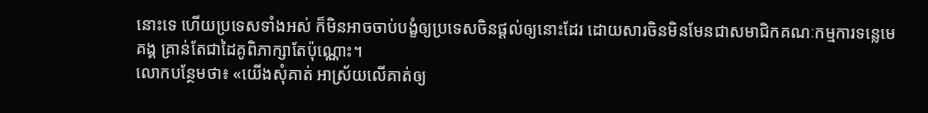នោះទេ ហើយប្រទេសទាំងអស់ ក៏មិនអាចចាប់បង្ខំឲ្យប្រទេសចិនផ្តល់ឲ្យនោះដែរ ដោយសារចិនមិនមែនជាសមាជិកគណៈកម្មការទន្លេមេគង្គ គ្រាន់តែជាដៃគូពិភាក្សាតែប៉ុណ្ណោះ។
លោកបន្ថែមថា៖ «យើងសុំគាត់ អាស្រ័យលើគាត់ឲ្យ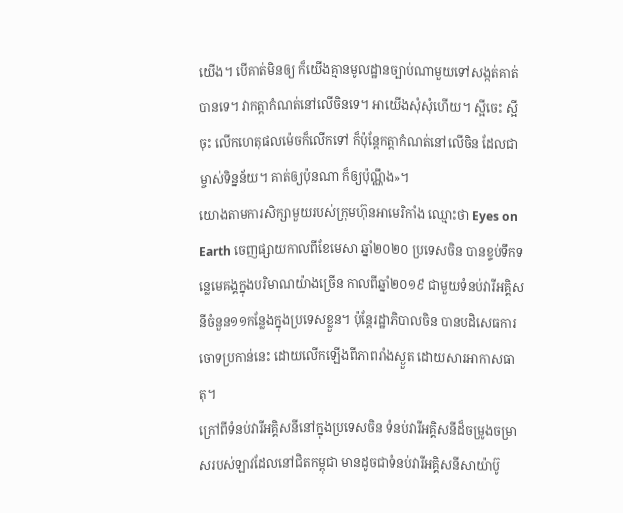យើង។ បើគាត់មិនឲ្យ ក៏យើងគ្មានមូលដ្ឋានច្បាប់ណាមួយទៅសង្កត់គាត់បានទេ។ វាកត្តាកំណត់នៅលើចិនទេ។ អាយើងសុំសុំហើយ។ ស្អីចេះ ស្អីចុះ លើកហេតុផលម៉េចក៏លើកទៅ ក៏ប៉ុន្តែកត្តាកំណត់នៅលើចិន ដែលជាម្ចាស់ទិន្នន័យ។ គាត់ឲ្យប៉ុនណា ក៏ឲ្យប៉ុណ្ណឹង»។
យោងតាមការសិក្សាមួយរបស់ក្រុមហ៊ុនអាមេរិកាំង ឈ្មោះថា Eyes on Earth ចេញផ្សាយកាលពីខែមេសា ឆ្នាំ២០២០ ប្រទេសចិន បានខ្ទប់ទឹកទន្លេមេគង្គក្នុងបរិមាណយ៉ាងច្រើន កាលពីឆ្នាំ២០១៩ ជាមួយទំនប់វារីអគ្គិសនីចំនួន១១កន្លែងក្នុងប្រទេសខ្លួន។ ប៉ុន្តែរដ្ឋាភិបាលចិន បានបដិសេធការចោទប្រកាន់នេះ ដោយលើកឡើងពីភាពរាំងស្ងួត ដោយសារអាកាសធាតុ។
ក្រៅពីទំនប់វារីអគ្គិសនីនៅក្នុងប្រទេសចិន ទំនប់វារីអគ្គិសនីដ៏ចម្រូងចម្រាសរបស់ឡាវដែលនៅជិតកម្ពុជា មានដូចជាទំនប់វារីអគ្គិសនីសាយ៉ាប៊ូ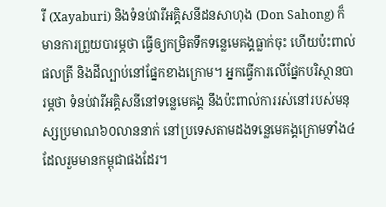រី (Xayaburi) និងទំនប់វារីអគ្គិសនីដនសាហុង (Don Sahong) ក៏មានការព្រួយបារម្ភថា ធ្វើឲ្យកម្រិតទឹកទន្លេមេគង្គធ្លាក់ចុះ ហើយប៉ះពាល់ផលត្រី និងដីល្បាប់នៅផ្នែកខាងក្រោម។ អ្នកធ្វើការលើផ្នែកបរិស្ថានបារម្ភថា ទំនប់វារីអគ្គិសនីនៅទន្លេមេគង្គ នឹងប៉ះពាល់ការរស់នៅរបស់មនុស្សប្រមាណ៦០លាននាក់ នៅប្រទេសតាមដងទន្លេមេគង្គក្រោមទាំង៤ ដែលរួមមានកម្ពុជាផងដែរ។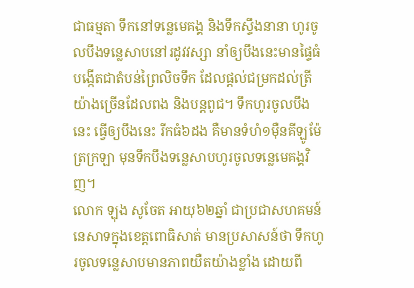ជាធម្មតា ទឹកនៅទន្លេមេគង្គ និងទឹកស្ទឹងនានា ហូរចូលបឹងទន្លេសាបនៅរដូវវស្សា នាំឲ្យបឹងនេះមានផ្ទៃធំ បង្កើតជាតំបន់ព្រៃលិចទឹក ដែលផ្តល់ជម្រកដល់ត្រីយ៉ាងច្រើនដែលពង និងបន្តពូជ។ ទឹកហូរចូលបឹងនេះ ធ្វើឲ្យបឹងនេះ រីកធំ៦ដង គឺមានទំហំ១ម៉ឺនគីឡូម៉ែត្រក្រឡា មុនទឹកបឹងទន្លេសាបហូរចូលទន្លេមេគង្គវិញ។
លោក ឡុង សូចែត អាយុ៦២ឆ្នាំ ជាប្រជាសហគមន៍នេសាទក្នុងខេត្តពោធិសាត់ មានប្រសាសន៍ថា ទឹកហូរចូលទន្លេសាបមានភាពយឺតយ៉ាងខ្លាំង ដោយពី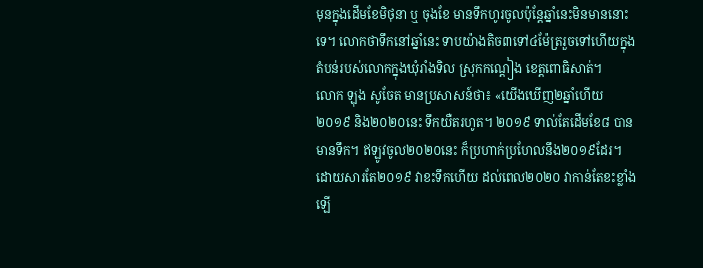មុនក្នុងដើមខែមិថុនា ឬ ចុងខែ មានទឹកហូរចូលប៉ុន្តែឆ្នាំនេះមិនមាននោះទេ។ លោកថាទឹកនៅឆ្នាំនេះ ទាបយ៉ាងតិច៣ទៅ៤ម៉ែត្ររួចទៅហើយក្នុងតំបន់របស់លោកក្នុងឃុំរាំងទិល ស្រុកកណ្តៀង ខេត្តពោធិសាត់។
លោក ឡុង សូចែត មានប្រសាសន៍ថា៖ «យើងឃើញ២ឆ្នាំហើយ ២០១៩ និង២០២០នេះ ទឹកយឺតរហូត។ ២០១៩ ទាល់តែដើមខែ៨ បានមានទឹក។ ឥឡូវចូល២០២០នេះ ក៏ប្រហាក់ប្រហែលនឹង២០១៩ដែរ។ ដោយសារតែ២០១៩ វាខះទឹកហើយ ដល់ពេល២០២០ វាកាន់តែខះខ្លាំងឡើ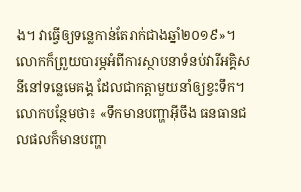ង។ វាធ្វើឲ្យទន្លេកាន់តែរាក់ជាងឆ្នាំ២០១៩»។
លោកក៏ព្រួយបារម្ភអំពីការស្ថាបនាទំនប់វារីអគ្គិសនីនៅទន្លេមេគង្គ ដែលជាកត្តាមួយនាំឲ្យខ្វះទឹក។
លោកបន្ថែមថា៖ «ទឹកមានបញ្ហាអ៊ីចឹង ធនធានជលផលក៏មានបញ្ហា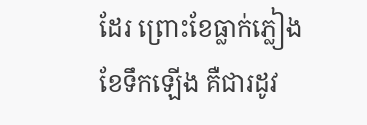ដែរ ព្រោះខែធ្លាក់ភ្លៀង ខែទឹកឡើង គឺជារដូវ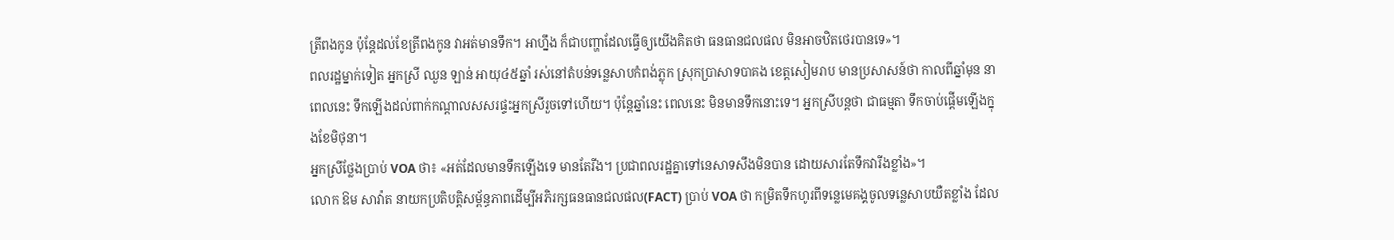ត្រីពងកូន ប៉ុន្តែដល់ខែត្រីពងកូន វាអត់មានទឹក។ អាហ្នឹង ក៏ជាបញ្ហាដែលធ្វើឲ្យយើងគិតថា ធនធានជលផល មិនអាចឋិតថេរបានទេ»។
ពលរដ្ឋម្នាក់ទៀត អ្នកស្រី ឈួន ឡាន់ អាយុ៤៥ឆ្នាំ រស់នៅតំបន់ទន្លេសាបកំពង់ភ្លុក ស្រុកប្រាសាទបាគង ខេត្តសៀមរាប មានប្រសាសន៍ថា កាលពីឆ្នាំមុន នាពេលនេះ ទឹកឡើងដល់ពាក់កណ្តាលសសរផ្ទះអ្នកស្រីរួចទៅហើយ។ ប៉ុន្តែឆ្នាំនេះ ពេលនេះ មិនមានទឹកនោះទេ។ អ្នកស្រីបន្តថា ជាធម្មតា ទឹកចាប់ផ្តើមឡើងក្នុងខែមិថុនា។
អ្នកស្រីថ្លែងប្រាប់ VOA ថា៖ «អត់ដែលមានទឹកឡើងទេ មានតែរីង។ ប្រជាពលរដ្ឋគ្នាទៅនេសាទសឹងមិនបាន ដោយសារតែទឹកវារីងខ្លាំង»។
លោក ឱម សាវ៉ាត នាយកប្រតិបត្តិសម្ព័ន្ធភាពដើម្បីអភិរក្សធនធានជលផល(FACT) ប្រាប់ VOA ថា កម្រិតទឹកហូរពីទន្លេមេគង្គចូលទន្លេសាបយឺតខ្លាំង ដែល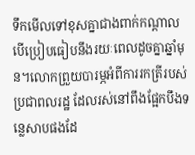ទឹកមើលទៅខុសគ្នាជាងពាក់កណ្តាល បើប្រៀបធៀបនឹងរយៈពេលដូចគ្នាឆ្នាំមុន។លោកព្រួយបារម្ភអំពីការរកត្រីរបស់ប្រជាពលរដ្ឋ ដែលរស់នៅពឹងផ្អែកបឹងទន្លេសាបផងដែ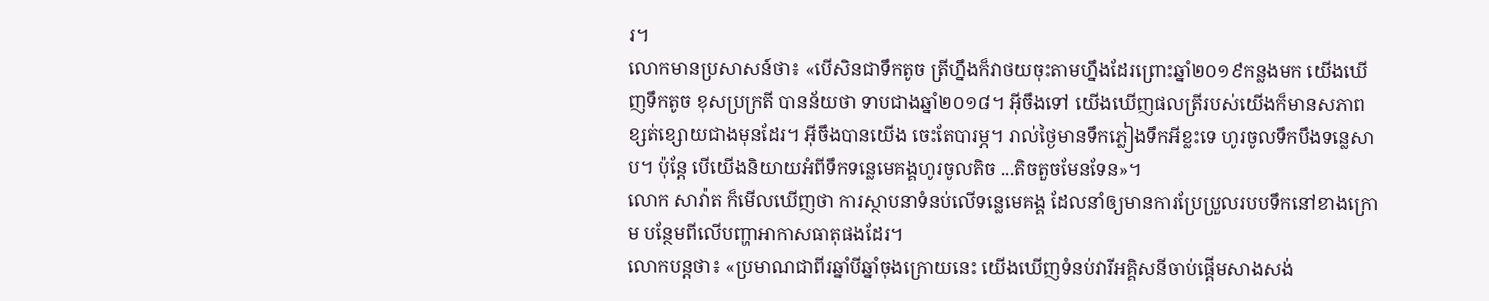រ។
លោកមានប្រសាសន៍ថា៖ «បើសិនជាទឹកតូច ត្រីហ្នឹងក៏វាថយចុះតាមហ្នឹងដែរព្រោះឆ្នាំ២០១៩កន្លងមក យើងឃើញទឹកតូច ខុសប្រក្រតី បានន័យថា ទាបជាងឆ្នាំ២០១៨។ អ៊ីចឹងទៅ យើងឃើញផលត្រីរបស់យើងក៏មានសភាពខ្សត់ខ្សោយជាងមុនដែរ។ អ៊ីចឹងបានយើង ចេះតែបារម្ភ។ រាល់ថ្ងៃមានទឹកភ្លៀងទឹកអីខ្លះទេ ហូរចូលទឹកបឹងទន្លេសាប។ ប៉ុន្តែ បើយើងនិយាយអំពីទឹកទន្លេមេគង្គហូរចូលតិច ...តិចតួចមែនទែន»។
លោក សាវ៉ាត ក៏មើលឃើញថា ការស្ថាបនាទំនប់លើទន្លេមេគង្គ ដែលនាំឲ្យមានការប្រែប្រួលរបបទឹកនៅខាងក្រោម បន្ថែមពីលើបញ្ហាអាកាសធាតុផងដែរ។
លោកបន្តថា៖ «ប្រមាណជាពីរឆ្នាំបីឆ្នាំចុងក្រោយនេះ យើងឃើញទំនប់វារីអគ្គិសនីចាប់ផ្តើមសាងសង់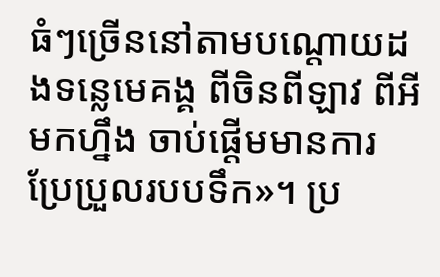ធំៗច្រើននៅតាមបណ្តោយដងទន្លេមេគង្គ ពីចិនពីឡាវ ពីអីមកហ្នឹង ចាប់ផ្តើមមានការប្រែប្រួលរបបទឹក»។ ប្រ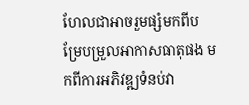ហែលជាអាចរួមផ្សំមកពីបម្រែបម្រួលអាកាសធាតុផង មកពីការអភិវឌ្ឍទំនប់វា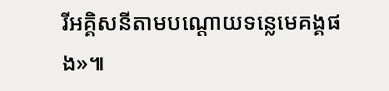រីអគ្គិសនីតាមបណ្តោយទន្លេមេគង្គផង»៕